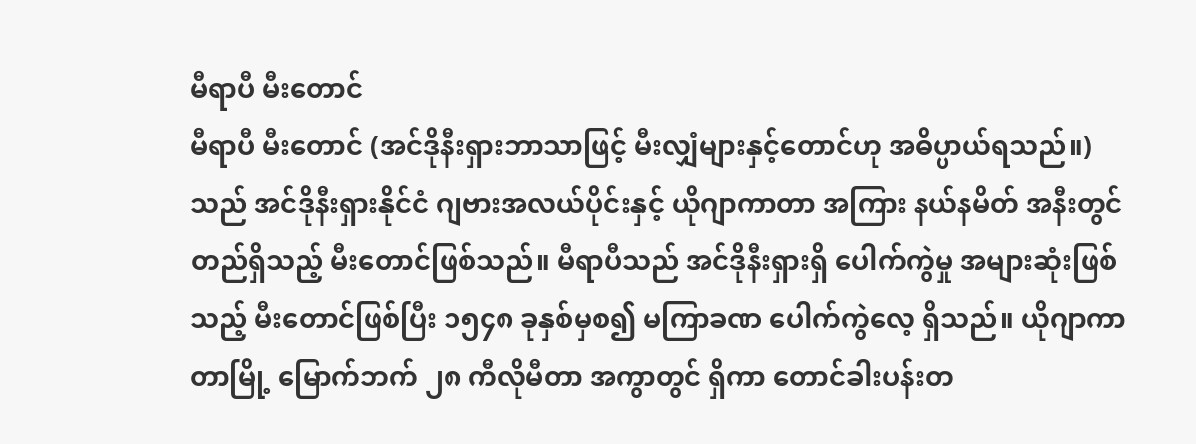မီရာပီ မီးတောင်
မီရာပီ မီးတောင် (အင်ဒိုနီးရှားဘာသာဖြင့် မီးလျှံများနှင့်တောင်ဟု အဓိပ္ပာယ်ရသည်။) သည် အင်ဒိုနီးရှားနိုင်ငံ ဂျဗားအလယ်ပိုင်းနှင့် ယိုဂျာကာတာ အကြား နယ်နမိတ် အနီးတွင် တည်ရှိသည့် မီးတောင်ဖြစ်သည်။ မီရာပီသည် အင်ဒိုနီးရှားရှိ ပေါက်ကွဲမှု အများဆုံးဖြစ်သည့် မီးတောင်ဖြစ်ပြီး ၁၅၄၈ ခုနှစ်မှစ၍ မကြာခဏ ပေါက်ကွဲလေ့ ရှိသည်။ ယိုဂျာကာတာမြို့ မြောက်ဘက် ၂၈ ကီလိုမီတာ အကွာတွင် ရှိကာ တောင်ခါးပန်းတ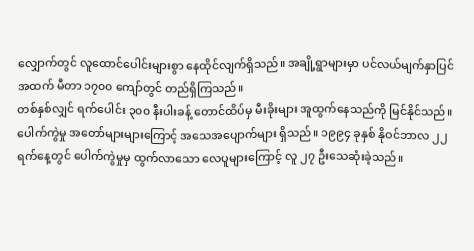လျှောက်တွင် လူထောင်ပေါင်းများစွာ နေထိုင်လျက်ရှိသည်။ အချို့ရွာများမှာ ပင်လယ်မျက်နှာပြင်အထက် မီတာ ၁၇၀၀ ကျော်တွင် တည်ရှိကြသည်။
တစ်နှစ်လျှင် ရက်ပေါင်း ၃၀၀ နီးပါးခန့် တောင်ထိပ်မှ မီးခိုးများ အူထွက်နေသည်ကို မြင်နိုင်သည်။ ပေါက်ကွဲမှု အတော်များများကြောင့် အသေအပျောက်များ ရှိသည်။ ၁၉၉၄ ခုနှစ် နိုဝင်ဘာလ ၂၂ ရက်နေ့တွင် ပေါက်ကွဲမှုမှ ထွက်လာသော လေပူများကြောင့် လူ ၂၇ ဦးသေဆုံးခဲ့သည်။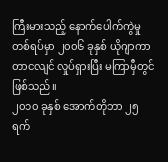ကြီးမားသည့် နောက်ပေါက်ကွဲမှု တစ်ရပ်မှာ ၂၀၀၆ ခုနှစ် ယိုဂျာကာတာငလျင် လှုပ်ရှားပြီး မကြာမှီတွင် ဖြစ်သည်။
၂၀၁၀ ခုနှစ် အောက်တိုဘာ ၂၅ ရက်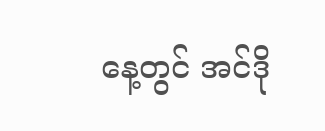နေ့တွင် အင်ဒို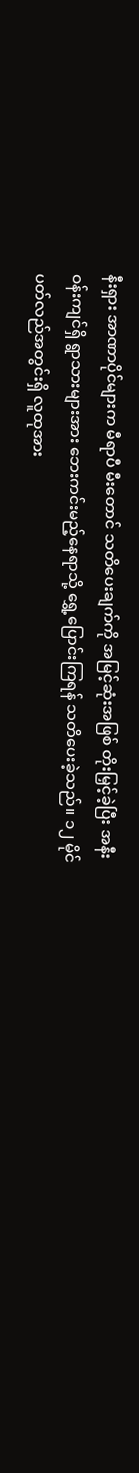နီးရှား အာဏာပိုင်များက မီရာပီ မီးတောင် သတိပေးချက်ကို အမြင့်ဆုံးအဖြစ် တိုးမြှင့်ခဲ့ပြီး အနီးဝန်းကျင်ရှိ ရွာသားများအား ဘေးကင်းမည့်နေရာသို့ ရွှေ့ပြောင်းကြရန် သတိပေးခဲ့သည်။ ၁၂ မိုင်ပတ်လည်အတွင်းရှိ လူထုအား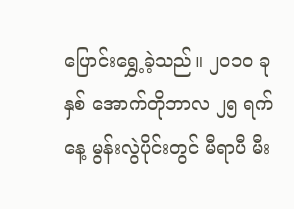ပြောင်းရွှေ့ခဲ့သည်။ ၂၀၁၀ ခုနှစ် အောက်တိုဘာလ ၂၅ ရက်နေ့ မွန်းလွဲပိုင်းတွင် မီရာပီ မီး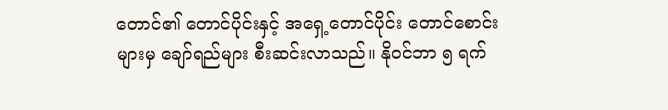တောင်၏ တောင်ပိုင်းနှင့် အရှေ့တောင်ပိုင်း တောင်စောင်းများမှ ချော်ရည်များ စီးဆင်းလာသည်။ နိုဝင်ဘာ ၅ ရက်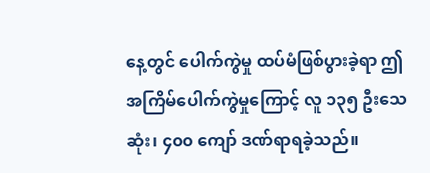နေ့တွင် ပေါက်ကွဲမှု ထပ်မံဖြစ်ပွားခဲ့ရာ ဤအကြိမ်ပေါက်ကွဲမှုကြောင့် လူ ၁၃၅ ဦးသေဆုံး၊ ၄၀၀ ကျော် ဒဏ်ရာရခဲ့သည်။